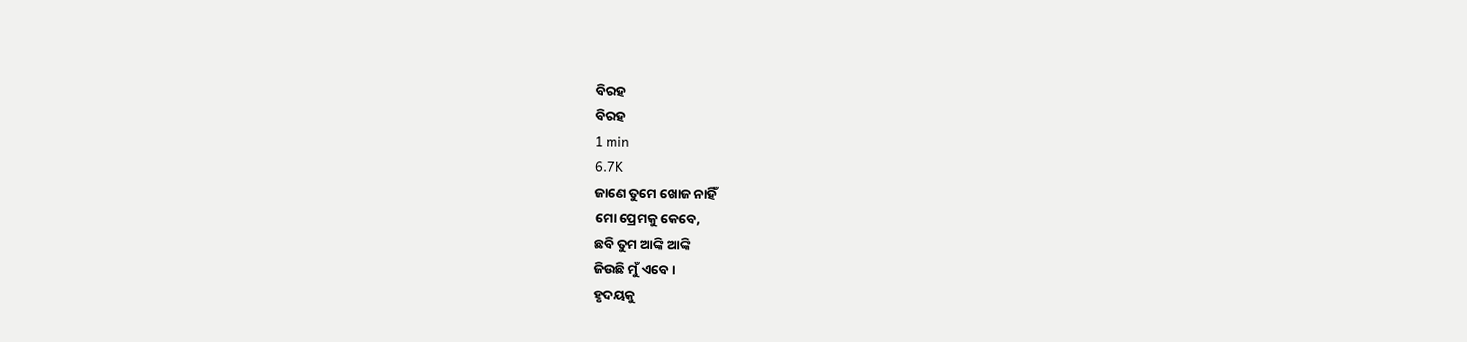ବିରହ
ବିରହ
1 min
6.7K
ଜାଣେ ତୁମେ ଖୋଜ ନାହିଁ
ମୋ ପ୍ରେମକୁ କେବେ,
ଛବି ତୁମ ଆଙ୍କି ଆଙ୍କି
ଜିଉଛି ମୁଁ ଏବେ।
ହୃଦୟକୁ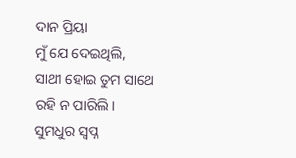ଦାନ ପ୍ରିୟା
ମୁଁ ଯେ ଦେଇଥିଲି,
ସାଥୀ ହୋଇ ତୁମ ସାଥେ
ରହି ନ ପାରିଲି।
ସୁମଧୁର ସ୍ଵପ୍ନ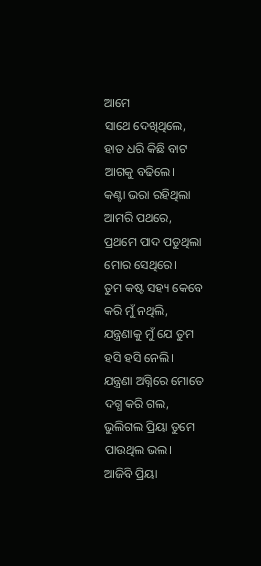ଆମେ
ସାଥେ ଦେଖିଥିଲେ,
ହାତ ଧରି କିଛି ବାଟ
ଆଗକୁ ବଢିଲେ।
କଣ୍ଟା ଭରା ରହିଥିଲା
ଆମରି ପଥରେ,
ପ୍ରଥମେ ପାଦ ପଡୁଥିଲା
ମୋର ସେଥିରେ।
ତୁମ କଷ୍ଟ ସହ୍ୟ କେବେ
କରି ମୁଁ ନଥିଲି,
ଯନ୍ତ୍ରଣାକୁ ମୁଁ ଯେ ତୁମ
ହସି ହସି ନେଲି।
ଯନ୍ତ୍ରଣା ଅଗ୍ନିରେ ମୋତେ
ଦଗ୍ଧ କରି ଗଲ,
ଭୁଲିଗଲ ପ୍ରିୟା ତୁମେ
ପାଉଥିଲ ଭଲ।
ଆଜିବି ପ୍ରିୟା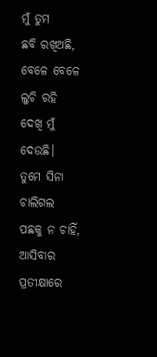ମୁଁ ତୁମ
ଛବି ରଖିଅଛି,
ବେଳେ ବେଳେ ଲୁଚି ରହି
ଦେଖି ମୁଁ ଦେଉଛି।
ତୁମେ ସିନା ଚାଲିଗଲ
ପଛକୁ ନ ଚାହିଁ,
ଆସିବାର ପ୍ରତୀକ୍ଷାରେ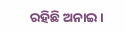ରହିଛି ଅନାଇ।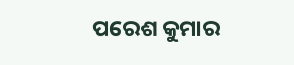ପରେଶ କୁମାର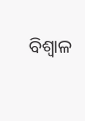ବିଶ୍ଵାଳ